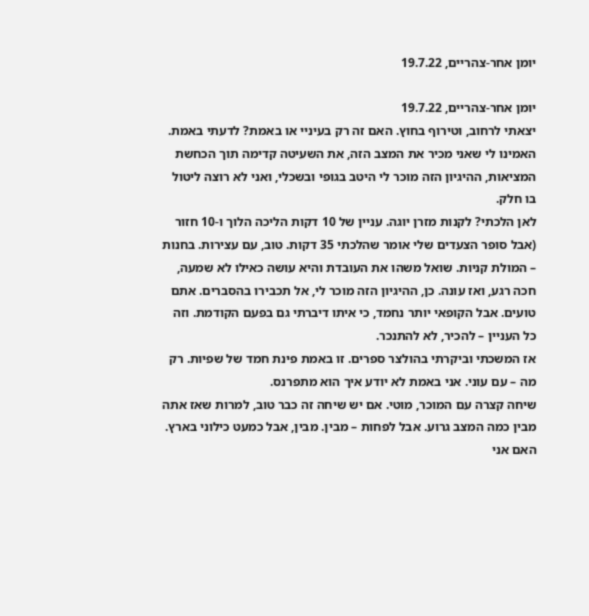יומן אחר-צהריים, 19.7.22

יומן אחר-צהריים, 19.7.22
יצאתי לרחוב, וטירוף בחוץ. האם זה רק בעיניי או באמת? לדעתי באמת. האמינו לי שאני מכיר את המצב הזה, את השעיטה קדימה תוך הכחשת המציאות, ההיגיון הזה מוכר לי היטב בגופי ובשכלי, ואני לא רוצה ליטול בו חלק.
לאן הלכתי? לקנות מזרן יוגה. עניין של 10 דקות הליכה הלוך ו-10 חזור (אבל סופר הצעדים שלי אומר שהלכתי 35 דקות. טוב, עם עצירות. בחנות – המולת קניות. שואל משהו את העובדת והיא עושה כאילו לא שמעה, חכה רגע, ואז עונה. כן, ההיגיון הזה מוכר לי, אל תכבירו בהסברים. אתם טועים. אבל הקופאי יותר נחמד, כי איתו דיברתי גם בפעם הקודמת. וזה כל העניין – להכיר, לא להתנכר.
אז המשכתי וביקרתי בהולצר ספרים. זו באמת פינת חמד של שפיות. רק מה – עם עוני. אני באמת לא יודע איך הוא מתפרנס.
שיחה קצרה עם המוכר, מוטי. אם יש שיחה זה כבר טוב, למרות שאז אתה מבין כמה המצב גרוע. אבל לפחות – מבין. מבין, אבל כמעט כילוני בארץ.
האם אני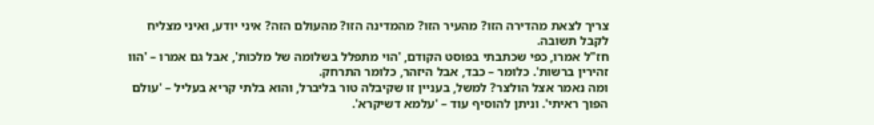צריך לצאת מהדירה הזו? מהעיר הזו? מהמדינה הזו? מהעולם הזה? איני יודע, ואיני מצליח לקבל תשובה.
חז"ל אמרו, כפי שכתבתי בפוסט הקודם, 'הוי מתפלל בשלומה של מלכות', אבל גם אמרו – 'הוו זהירין ברשות'. כלומר – כבד, אבל היזהר, כלומר התרחק.
ומה נאמר אצל הולצר? למשל, בעניין זו שקיבלה טור בליברל, והוא בלתי קריא בעליל – 'עולם הפוך ראיתי'. וניתן להוסיף עוד – 'עלמא דשיקרא'.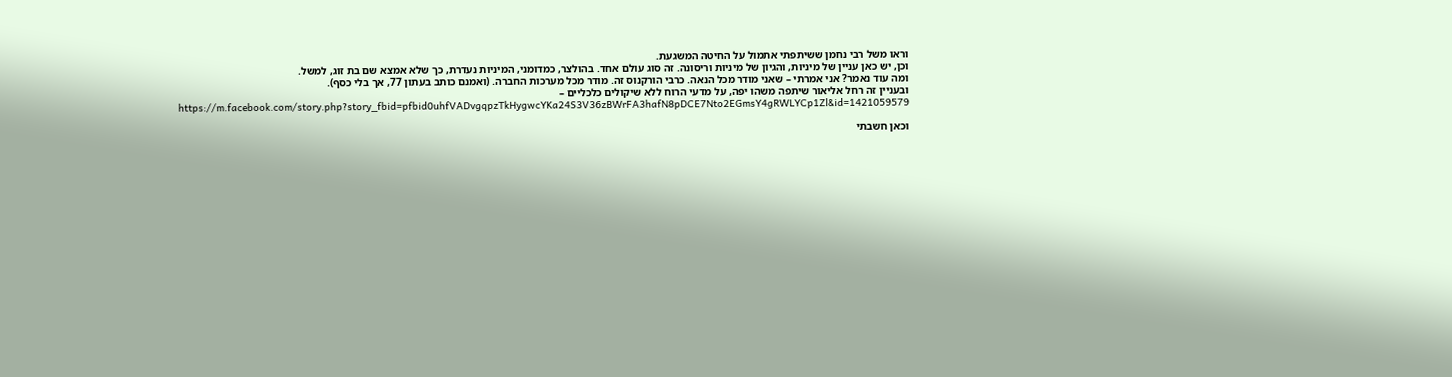וראו משל רבי נחמן ששיתפתי אתמול על החיטה המשגעת.
וכן, יש כאן עניין של מיניות, והגיון של מיניות וריסונה. זה סוג עולם אחד. בהולצר, כמדומני, המיניות נעדרת, כך שלא אמצא שם בת זוג, למשל.
ומה עוד נאמר? אני אמרתי – שאני מודר מכל הנאה. כרבי הורקנוס זה. מודר מכל מערכות החברה. (ואמנם כותב בעתון 77, אך בלי כסף).
ובעניין זה רחל אליאור שיתפה משהו יפה, על מדעי הרוח ללא שיקולים כלכליים –
https://m.facebook.com/story.php?story_fbid=pfbid0uhfVADvgqpzTkHygwcYKa24S3V36zBWrFA3hafN8pDCE7Nto2EGmsY4gRWLYCp1Zl&id=1421059579

וכאן חשבתי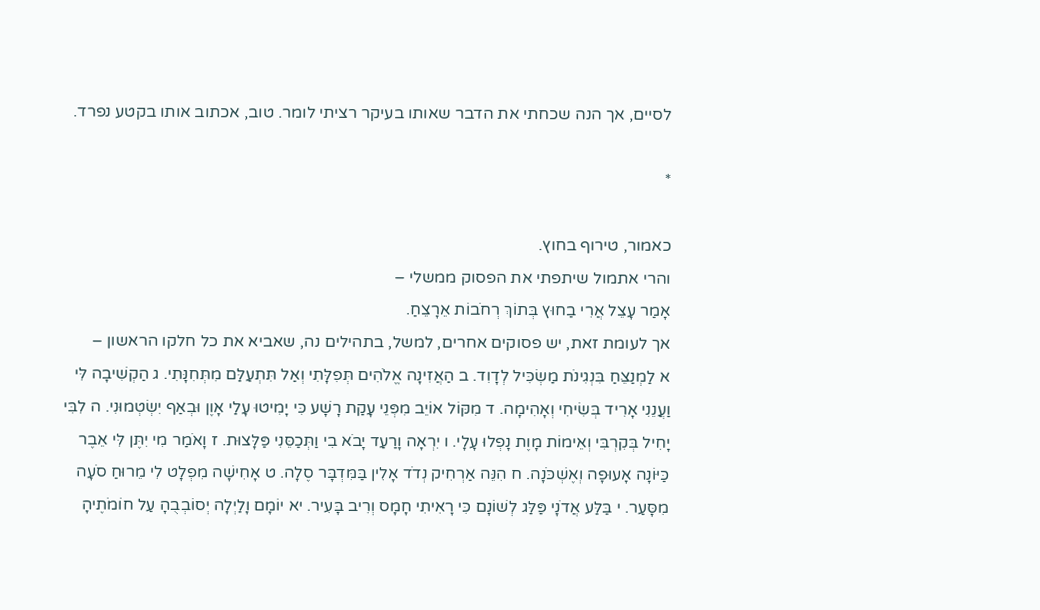לסיים, אך הנה שכחתי את הדבר שאותו בעיקר רציתי לומר. טוב, אכתוב אותו בקטע נפרד.

*

כאמור, טירוף בחוץ.
והרי אתמול שיתפתי את הפסוק ממשלי –
אָמַר עָצֵל אֲרִי בַחוּץ בְּתוֹךְ רְחֹבוֹת אֵרָצֵחַ.
אך לעומת זאת, יש פסוקים אחרים, למשל, בתהילים נה, שאביא את כל חלקו הראשון –
א לַמְנַצֵּחַ בִּנְגִינֹת מַשְׂכִּיל לְדָוִד. ב הַאֲזִינָה אֱלֹהִים תְּפִלָּתִי וְאַל תִּתְעַלַּם מִתְּחִנָּתִי. ג הַקְשִׁיבָה לִּי וַעֲנֵנִי אָרִיד בְּשִׂיחִי וְאָהִימָה. ד מִקּוֹל אוֹיֵב מִפְּנֵי עָקַת רָשָׁע כִּי יָמִיטוּ עָלַי אָוֶן וּבְאַף יִשְׂטְמוּנִי. ה לִבִּי יָחִיל בְּקִרְבִּי וְאֵימוֹת מָוֶת נָפְלוּ עָלָי. ו יִרְאָה וָרַעַד יָבֹא בִי וַתְּכַסֵּנִי פַּלָּצוּת. ז וָאֹמַר מִי יִתֶּן לִּי אֵבֶר כַּיּוֹנָה אָעוּפָה וְאֶשְׁכֹּנָה. ח הִנֵּה אַרְחִיק נְדֹד אָלִין בַּמִּדְבָּר סֶלָה. ט אָחִישָׁה מִפְלָט לִי מֵרוּחַ סֹעָה מִסָּעַר. י בַּלַּע אֲדֹנָי פַּלַּג לְשׁוֹנָם כִּי רָאִיתִי חָמָס וְרִיב בָּעִיר. יא יוֹמָם וָלַיְלָה יְסוֹבְבֻהָ עַל חוֹמֹתֶיהָ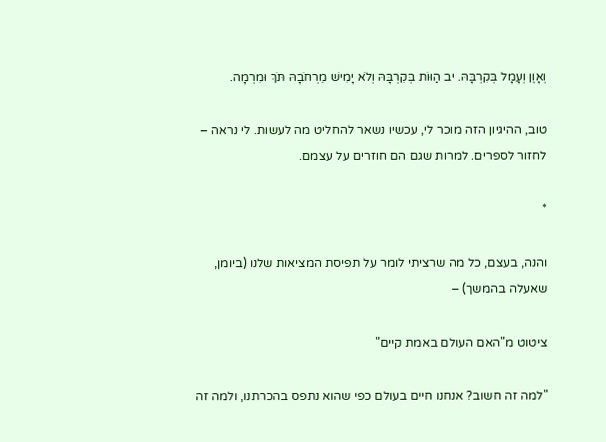וְאָוֶן וְעָמָל בְּקִרְבָּהּ. יב הַוּוֹת בְּקִרְבָּהּ וְלֹא יָמִישׁ מֵרְחֹבָהּ תֹּךְ וּמִרְמָה.

טוב, ההיגיון הזה מוכר לי, עכשיו נשאר להחליט מה לעשות. לי נראה – לחזור לספרים. למרות שגם הם חוזרים על עצמם.

*

והנה, בעצם, כל מה שרציתי לומר על תפיסת המציאות שלנו (ביומן, שאעלה בהמשך) –

ציטוט מ"האם העולם באמת קיים"

"למה זה חשוב? אנחנו חיים בעולם כפי שהוא נתפס בהכרתנו, ולמה זה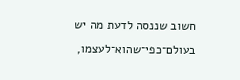חשוב שננסה לדעת מה יש בעולם־כפי־שהוא־לעצמו,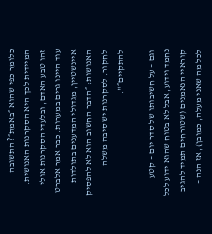כלומר כפי שהוא ״באמת״? התשובה המיידית לכך היא הסקרנות האנושית. זהו טבע האדם, ובלעדי הסקרנות אולי עוד היינו גרים במערות. כבר אמר אלברט איינשטיין, מגדולי המדענים בתולדות האנושות: ״הדבר החשוב הוא לא להפסיק לחקור. לסקרנות יש סיבה משלה להתקיים״".

וגם – על חשיבותו של סדר יום – קטע נחמד וידוע, אבל לא בטוח שהוא ידוע לכל קוראיי הנאמנים (שטורחים תמיד להגיב לכל מה שאני מעלה, כמובן), אז הנה –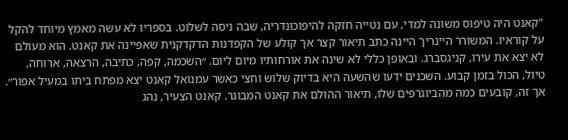"קאנט היה טיפוס משונה למדי, עם נטייה חזקה להיפוכונדריה, שבה ניסה לשלוט. בספריו לא עשה מאמץ מיוחד להקל על קוראיו. המשורר היינריך היינה כתב תיאור קצר אך קולע של הקפדנות הדקדקנית שאפיינה את קאנט. הוא מעולם לא יצא את עירו, קניגסברג. ובאופן כללי לא שינה את אורחותיו מיום ליום. ״השכמה, קפה, כתיבה, הרצאה, ארוחה, טיול, הכול בזמן קבוע. השכנים ידעו שהשעה היא בדיוק שלוש וחצי כאשר עמנואל קאנט יצא מפתח ביתו במעיל אפור״. אך זה, קובעים כמה מהביוגרפים שלו, תיאור ההולם את קאנט המבוגר. קאנט הצעיר, נהג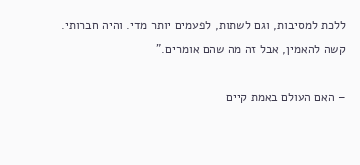ללכת למסיבות, וגם לשתות, לפעמים יותר מדי. והיה חברותי. קשה להאמין, אבל זה מה שהם אומרים."

– האם העולם באמת קיים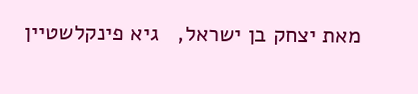מאת יצחק בן ישראל,   גיא פינקלשטיין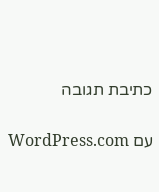כתיבת תגובה

עם WordPress.com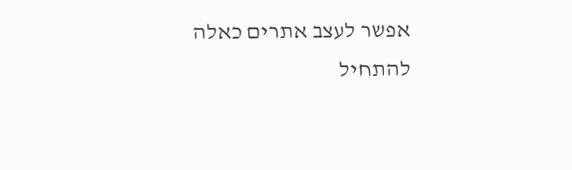אפשר לעצב אתרים כאלה
להתחיל